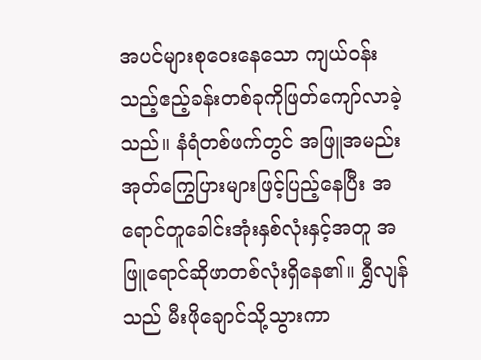အပင်များစုဝေးနေသော ကျယ်ဝန်းသည့်ဧည့်ခန်းတစ်ခုကိုဖြတ်ကျော်လာခဲ့သည်။ နံရံတစ်ဖက်တွင် အဖြူအမည်းအုတ်ကြွေပြားများဖြင့်ပြည့်နေပြီး အရောင်တူခေါင်းအုံးနှစ်လုံးနှင့်အတူ အဖြူရောင်ဆိုဖာတစ်လုံးရှိနေ၏။ ရွှီလျန်သည် မီးဖိုချောင်သို့သွားကာ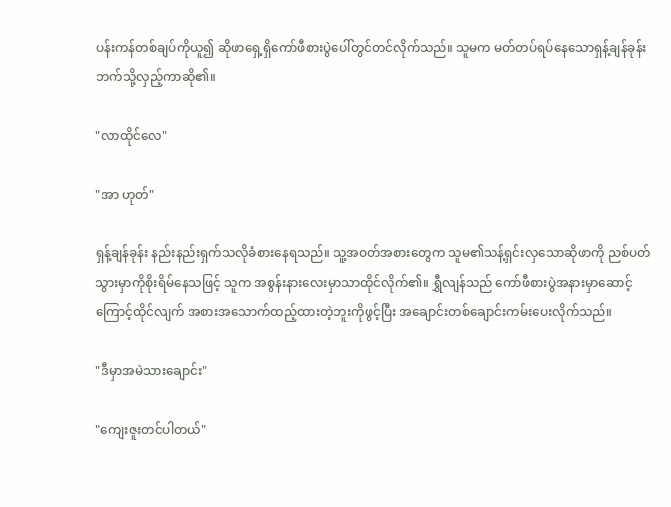ပန်းကန်တစ်ချပ်ကိုယူ၍ ဆိုဖာရှေ့ရှိကော်ဖီစားပွဲပေါ်တွင်တင်လိုက်သည်။ သူမက မတ်တပ်ရပ်နေသောရှန့်ချန်ခုန်းဘက်သို့လှည့်ကာဆို၏။

"လာထိုင်လေ"

"အာ ဟုတ်"

ရှန့်ချန်ခုန်း နည်းနည်းရှက်သလိုခံစားနေရသည်။ သူ့အဝတ်အစားတွေက သူမ၏သန့်ရှင်းလှသောဆိုဖာကို ညစ်ပတ်သွားမှာကိုစိုးရိမ်နေသဖြင့် သူက အစွန်းနားလေးမှာသာထိုင်လိုက်၏။ ရွှီလျန်သည် ကော်ဖီစားပွဲအနားမှာဆောင့်ကြောင့်ထိုင်လျက် အစားအသောက်ထည့်ထားတဲ့ဘူးကိုဖွင့်ပြီး အချောင်းတစ်ချောင်းကမ်းပေးလိုက်သည်။

"ဒီမှာအမဲသားချောင်း"

"ကျေးဇူးတင်ပါတယ်"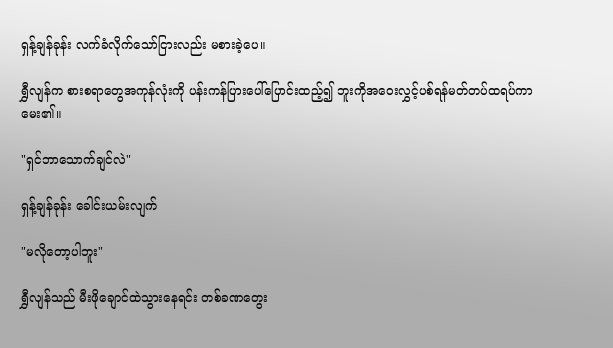ရှန့်ချန်ခုန်း လက်ခံလိုက်သော်ငြားလည်း မစားခဲ့ပေ။

ရွှီလျန်က စားစရာတွေအကုန်လုံးကို ပန်းကန်ပြားပေါ်ပြောင်းထည့်၍ ဘူးကိုအဝေးလွှင့်ပစ်ရန်မတ်တပ်ထရပ်ကာမေး၏။

"ရှင်ဘာသောက်ချင်လဲ"

ရှန့်ချန်ခုန်း ခေါင်းယမ်းလျက်

"မလိုတော့ပါဘူး"

ရွှီလျန်သည် မီးဖိုချောင်ထဲသွားနေရင်း တစ်ခဏတွေး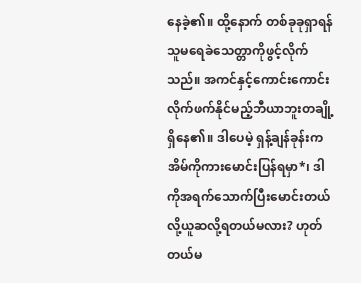နေခဲ့၏။ ထို့နောက် တစ်ခုခုရှာရန် သူမရေခဲသေတ္တာကိုဖွင့်လိုက်သည်။ အကင်နှင့်ကောင်းကောင်းလိုက်ဖက်နိုင်မည့်ဘီယာဘူးတချို့ရှိနေ၏။ ဒါပေမဲ့ ရှန့်ချန်ခုန်းကအိမ်ကိုကားမောင်းပြန်ရမှာ*၊ ဒါကိုအရက်သောက်ပြီးမောင်းတယ်လို့ယူဆလို့ရတယ်မလား? ဟုတ်တယ်မ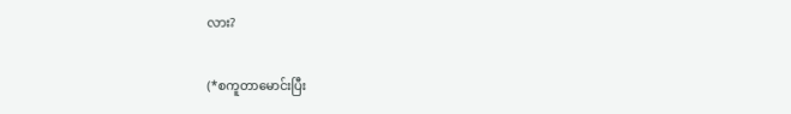လား?

(*စကူတာမောင်းပြီး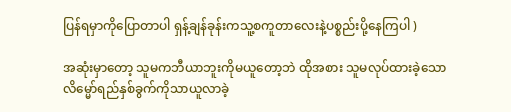ပြန်ရမှာကိုပြောတာပါ ရှန့်ချန်ခုန်းကသူ့စကူတာလေးနဲ့ပစ္စည်းပို့နေကြပါ )

အဆုံးမှာတော့ သူမကဘီယာဘူးကိုမယူတော့ဘဲ ထိုအစား သူမလုပ်ထားခဲ့သောလိမ္မော်ရည်နှစ်ခွက်ကိုသာယူလာခဲ့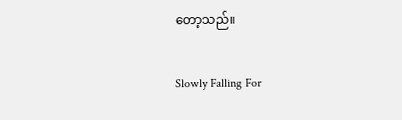တော့သည်။

Slowly Falling For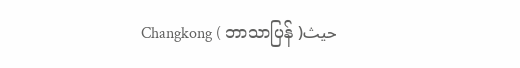Changkong ( ဘာသာပြန် )حيث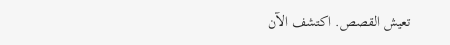تعيش القصص. اكتشف الآن